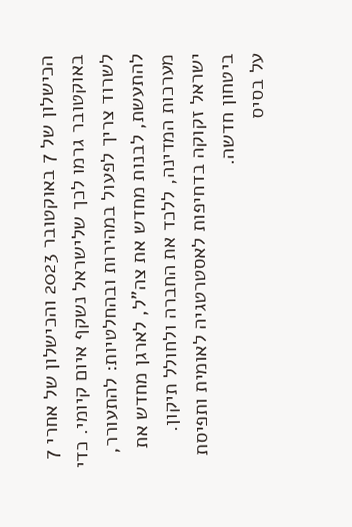הכישלון של 7 באוקטובר 2023 והכישלון של אחרי 7 באוקטובר גרמו לכך שלישראל נשקף איום קיומי. כדי לשרוד צריך לפעול במהירות ובהחלטיות: להתעורר, להתעשת, לבנות מחדש את צה"ל, לארגן מחדש את מערכות המדינה, ללכד את החברה ולחולל תיקון. ישראל זקוקה בדחיפות לאסטרטגיה לאומית ותפיסת ביטחון חדשה.
על בסיס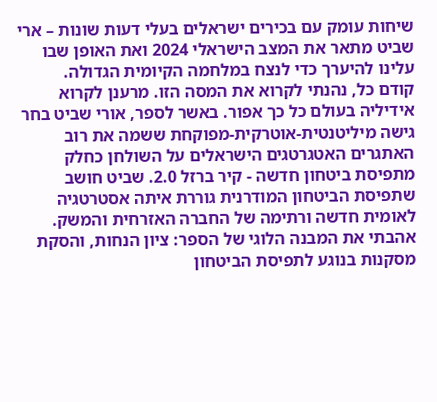שיחות עומק עם בכירים ישראלים בעלי דעות שונות – ארי שביט מתאר את המצב הישראלי 2024 ואת האופן שבו עלינו להיערך כדי לנצח במלחמה הקיומית הגדולה.
קודם כל, נהנתי לקרוא את המסה הזו. מרענן לקרוא אידיליה בעולם כל כך אפור. באשר לספר, אורי שביט בחר גישה מיליטנטית-אוטרקית-מפוקחת ששמה את רוב האתגרים האטגרטגים הישראלים על השולחן כחלק מתפיסת ביטחון חדשה - קיר ברזל 2.0. שביט חושב שתפיסת הביטחון המודרנית גוררת איתה אסטרטגיה לאומית חדשה ורתימה של החברה האזרחית והמשק. אהבתי את המבנה הלוגי של הספר: ציון הנחות, והסקת מסקנות בנוגע לתפיסת הביטחון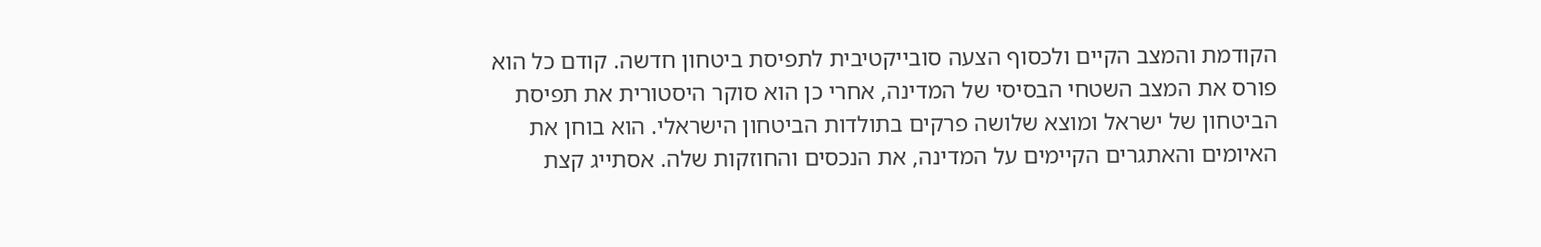הקודמת והמצב הקיים ולכסוף הצעה סובייקטיבית לתפיסת ביטחון חדשה. קודם כל הוא פורס את המצב השטחי הבסיסי של המדינה, אחרי כן הוא סוקר היסטורית את תפיסת הביטחון של ישראל ומוצא שלושה פרקים בתולדות הביטחון הישראלי. הוא בוחן את האיומים והאתגרים הקיימים על המדינה, את הנכסים והחוזקות שלה. אסתייג קצת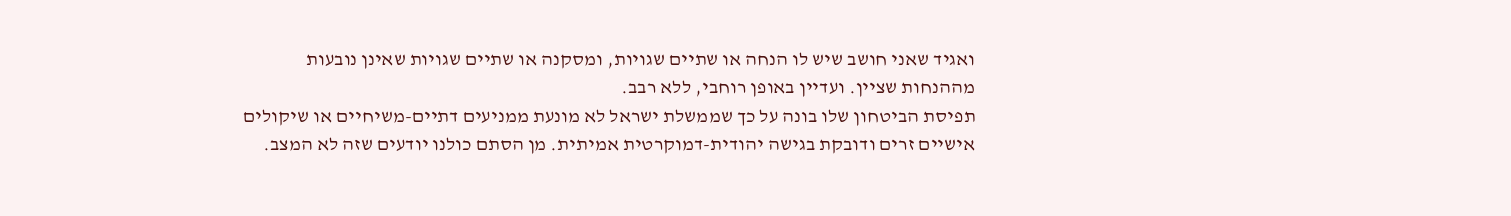ואגיד שאני חושב שיש לו הנחה או שתיים שגויות, ומסקנה או שתיים שגויות שאינן נובעות מההנחות שציין. ועדיין באופן רוחבי, ללא רבב.
תפיסת הביטחון שלו בונה על כך שממשלת ישראל לא מונעת ממניעים דתיים-משיחיים או שיקולים אישיים זרים ודובקת בגישה יהודית-דמוקרטית אמיתית. מן הסתם כולנו יודעים שזה לא המצב.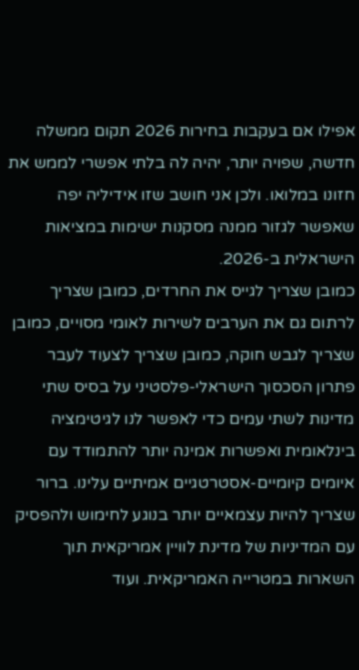אפילו אם בעקבות בחירות 2026 תקום ממשלה חדשה, שפויה יותר, יהיה לה בלתי אפשרי לממש את חזונו במלואו. ולכן אני חושב שזו אידיליה יפה שאפשר לגזור ממנה מסקנות ישימות במציאות הישראלית ב-2026.
כמובן שצריך לגייס את החרדים, כמובן שצריך לרתום גם את הערבים לשירות לאומי מסויים, כמובן שצריך לגבש חוקה, כמובן שצריך לצעוד לעבר פתרון הסכסוך הישראלי-פלסטיני על בסיס שתי מדינות לשתי עמים כדי לאפשר לנו לגיטימציה בינלאומית ואפשרות אמינה יותר להתמודד עם איומים קיומיים-אסטרטגיים אמיתיים עלינו. ברור שצריך להיות עצמאיים יותר בנוגע לחימוש ולהפסיק עם המדיניות של מדינת לוויין אמריקאית תוך השארות במטרייה האמריקאית. ועוד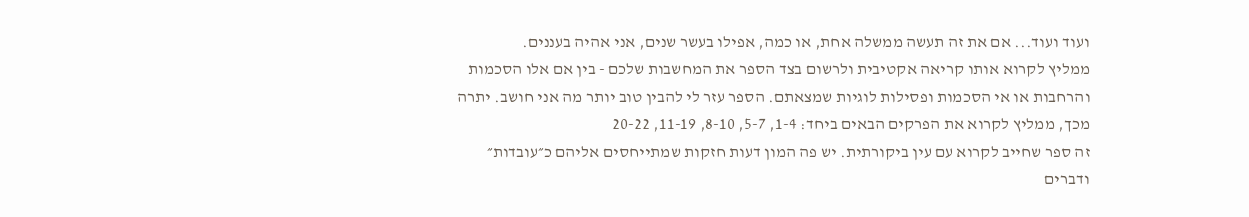ועוד ועוד... אם את זה תעשה ממשלה אחת, או כמה, אפילו בעשר שנים, אני אהיה בעננים.
ממליץ לקרוא אותו קריאה אקטיבית ולרשום בצד הספר את המחשבות שלכם - בין אם אלו הסכמות והרחבות או אי הסכמות ופסילות לוגיות שמצאתם. הספר עזר לי להבין טוב יותר מה אני חושב. יתרה מכך, ממליץ לקרוא את הפרקים הבאים ביחד: 1-4, 5-7, 8-10, 11-19, 20-22
זה ספר שחייב לקרוא עם עין ביקורתית. יש פה המון דעות חזקות שמתייחסים אליהם כ״עובדות״ ודברים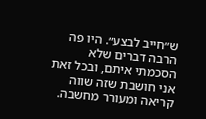ש״חייב לבצע״. היו פה הרבה דברים שלא הסכמתי איתם, ובכל זאת אני חושבת שזה שווה קריאה ומעורר מחשבה.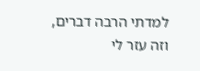למדתי הרבה דברים, וזה עזר לי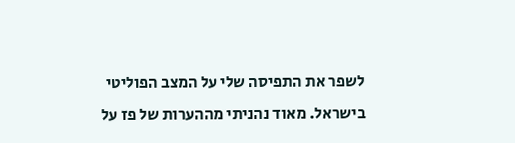לשפר את התפיסה שלי על המצב הפוליטי בישראל. מאוד נהניתי מההערות של פז על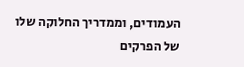העמודים, וממדריך החלוקה שלו של הפרקים